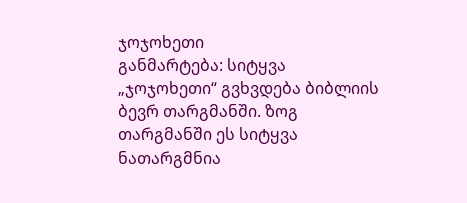ჯოჯოხეთი
განმარტება: სიტყვა „ჯოჯოხეთი“ გვხვდება ბიბლიის ბევრ თარგმანში. ზოგ თარგმანში ეს სიტყვა ნათარგმნია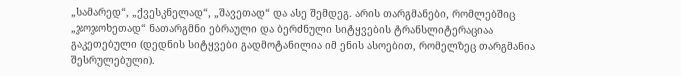„სამარედ“, „ქვესკნელად“, „შავეთად“ და ასე შემდეგ. არის თარგმანები, რომლებშიც „ჯოჯოხეთად“ ნათარგმნი ებრაული და ბერძნული სიტყვების ტრანსლიტერაციაა გაკეთებული (დედნის სიტყვები გადმოტანილია იმ ენის ასოებით, რომელზეც თარგმანია შესრულებული).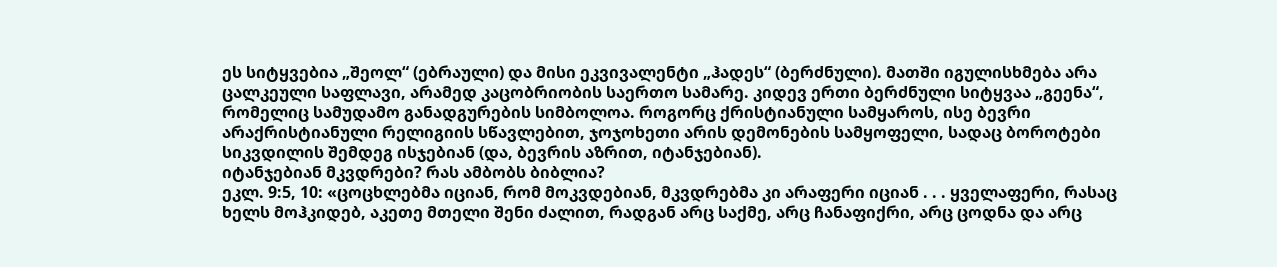ეს სიტყვებია „შეოლ“ (ებრაული) და მისი ეკვივალენტი „ჰადეს“ (ბერძნული). მათში იგულისხმება არა ცალკეული საფლავი, არამედ კაცობრიობის საერთო სამარე. კიდევ ერთი ბერძნული სიტყვაა „გეენა“, რომელიც სამუდამო განადგურების სიმბოლოა. როგორც ქრისტიანული სამყაროს, ისე ბევრი არაქრისტიანული რელიგიის სწავლებით, ჯოჯოხეთი არის დემონების სამყოფელი, სადაც ბოროტები სიკვდილის შემდეგ ისჯებიან (და, ბევრის აზრით, იტანჯებიან).
იტანჯებიან მკვდრები? რას ამბობს ბიბლია?
ეკლ. 9:5, 10: «ცოცხლებმა იციან, რომ მოკვდებიან, მკვდრებმა კი არაფერი იციან . . . ყველაფერი, რასაც ხელს მოჰკიდებ, აკეთე მთელი შენი ძალით, რადგან არც საქმე, არც ჩანაფიქრი, არც ცოდნა და არც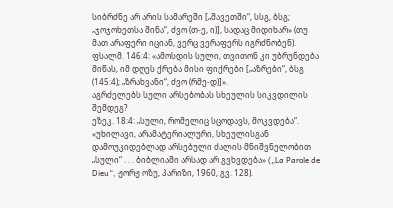სიბრძნე არ არის სამარეში [„შავეთში“, სსგ, ბსგ; „ჯოჯოხეთსა შინა“, ძვო (თ-ე, ი)], სადაც მიდიხარ» (თუ მათ არაფერი იციან, ვერც ვერაფერს იგრძნობენ).
ფსალმ. 146:4: «ამოსდის სული, თვითონ კი უბრუნდება მიწას, იმ დღეს ქრება მისი ფიქრები [„აზრები“, ბსგ (145:4); „ზრახვანი“, ძვო (რმე-დ)]».
აგრძელებს სული არსებობას სხეულის სიკვდილის შემდეგ?
ეზეკ. 18:4: „სული, რომელიც სცოდავს, მოკვდება“.
«უხილავი, არამატერიალური, სხეულისგან დამოუკიდებლად არსებული ძალის მნიშვნელობით „სული“ . . . ბიბლიაში არსად არ გვხვდება» („La Parole de Dieu“, ჟორჟ ოზუ, პარიზი, 1960, გვ. 128).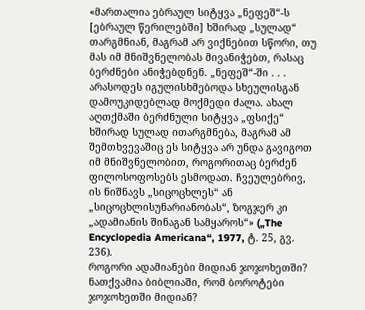«მართალია ებრაულ სიტყვა „ნეფეშ“-ს [ებრაულ წერილებში] ხშირად „სულად“ თარგმნიან, მაგრამ არ ვიქნებით სწორი, თუ მას იმ მნიშვნელობას მივანიჭებთ, რასაც ბერძნები ანიჭებდნენ. „ნეფეშ“-ში . . . არასოდეს იგულისხმებოდა სხეულისგან დამოუკიდებლად მოქმედი ძალა. ახალ აღთქმაში ბერძნული სიტყვა „ფსიქე“ ხშირად სულად ითარგმნება, მაგრამ ამ შემთხვევაშიც ეს სიტყვა არ უნდა გავიგოთ იმ მნიშვნელობით, როგორითაც ბერძენ ფილოსოფოსებს ესმოდათ. ჩვეულებრივ, ის ნიშნავს „სიცოცხლეს“ ან „სიცოცხლისუნარიანობას“, ზოგჯერ კი „ადამიანის შინაგან სამყაროს“» („The Encyclopedia Americana“, 1977, ტ. 25, გვ. 236).
როგორი ადამიანები მიდიან ჯოჯოხეთში?
ნათქვამია ბიბლიაში, რომ ბოროტები ჯოჯოხეთში მიდიან?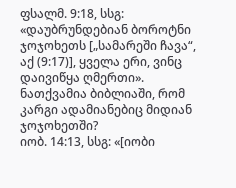ფსალმ. 9:18, სსგ: «დაუბრუნდებიან ბოროტნი ჯოჯოხეთს [„სამარეში ჩავა“, აქ (9:17)], ყველა ერი, ვინც დაივიწყა ღმერთი».
ნათქვამია ბიბლიაში, რომ კარგი ადამიანებიც მიდიან ჯოჯოხეთში?
იობ. 14:13, სსგ: «[იობი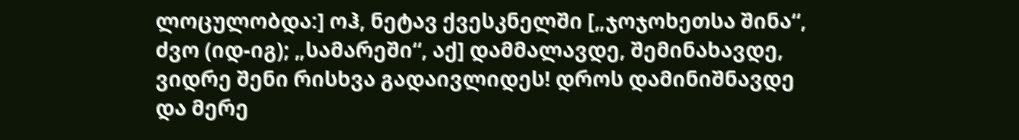ლოცულობდა:] ოჰ, ნეტავ ქვესკნელში [„ჯოჯოხეთსა შინა“, ძვო (იდ-იგ); „სამარეში“, აქ] დამმალავდე, შემინახავდე, ვიდრე შენი რისხვა გადაივლიდეს! დროს დამინიშნავდე და მერე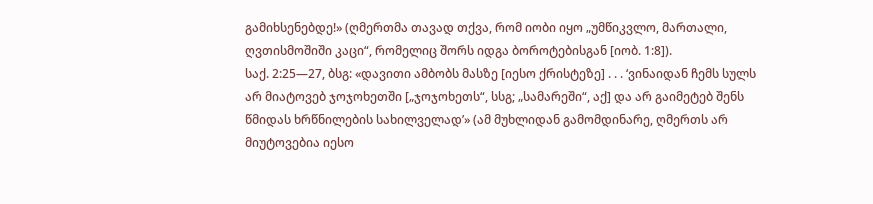გამიხსენებდე!» (ღმერთმა თავად თქვა, რომ იობი იყო „უმწიკვლო, მართალი, ღვთისმოშიში კაცი“, რომელიც შორს იდგა ბოროტებისგან [იობ. 1:8]).
საქ. 2:25—27, ბსგ: «დავითი ამბობს მასზე [იესო ქრისტეზე] . . . ‘ვინაიდან ჩემს სულს არ მიატოვებ ჯოჯოხეთში [„ჯოჯოხეთს“, სსგ; „სამარეში“, აქ] და არ გაიმეტებ შენს წმიდას ხრწნილების სახილველად’» (ამ მუხლიდან გამომდინარე, ღმერთს არ მიუტოვებია იესო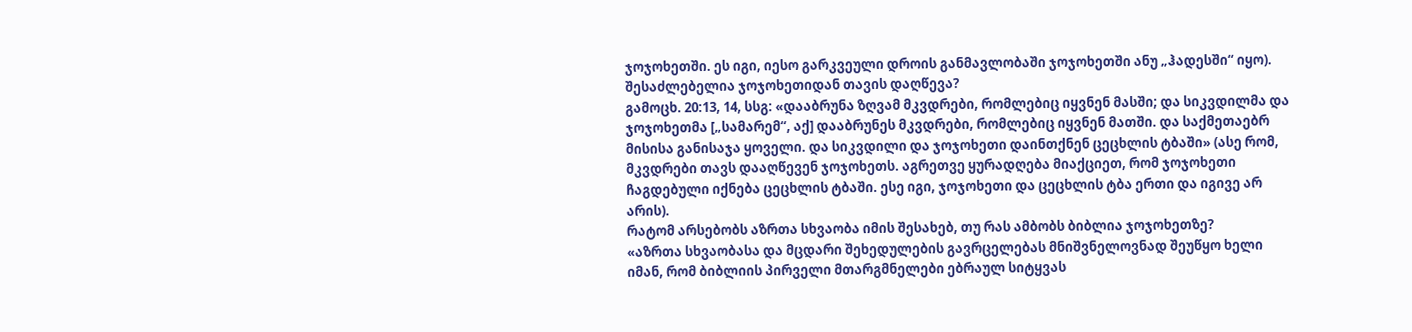ჯოჯოხეთში. ეს იგი, იესო გარკვეული დროის განმავლობაში ჯოჯოხეთში ანუ „ჰადესში“ იყო).
შესაძლებელია ჯოჯოხეთიდან თავის დაღწევა?
გამოცხ. 20:13, 14, სსგ: «დააბრუნა ზღვამ მკვდრები, რომლებიც იყვნენ მასში; და სიკვდილმა და ჯოჯოხეთმა [„სამარემ“, აქ] დააბრუნეს მკვდრები, რომლებიც იყვნენ მათში. და საქმეთაებრ მისისა განისაჯა ყოველი. და სიკვდილი და ჯოჯოხეთი დაინთქნენ ცეცხლის ტბაში» (ასე რომ, მკვდრები თავს დააღწევენ ჯოჯოხეთს. აგრეთვე ყურადღება მიაქციეთ, რომ ჯოჯოხეთი ჩაგდებული იქნება ცეცხლის ტბაში. ესე იგი, ჯოჯოხეთი და ცეცხლის ტბა ერთი და იგივე არ არის).
რატომ არსებობს აზრთა სხვაობა იმის შესახებ, თუ რას ამბობს ბიბლია ჯოჯოხეთზე?
«აზრთა სხვაობასა და მცდარი შეხედულების გავრცელებას მნიშვნელოვნად შეუწყო ხელი იმან, რომ ბიბლიის პირველი მთარგმნელები ებრაულ სიტყვას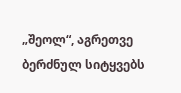„შეოლ“, აგრეთვე ბერძნულ სიტყვებს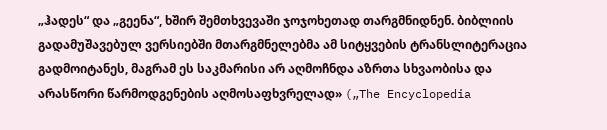„ჰადეს“ და „გეენა“, ხშირ შემთხვევაში ჯოჯოხეთად თარგმნიდნენ. ბიბლიის გადამუშავებულ ვერსიებში მთარგმნელებმა ამ სიტყვების ტრანსლიტერაცია გადმოიტანეს, მაგრამ ეს საკმარისი არ აღმოჩნდა აზრთა სხვაობისა და არასწორი წარმოდგენების აღმოსაფხვრელად» („The Encyclopedia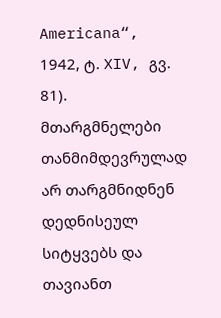Americana“, 1942, ტ. XIV, გვ. 81).
მთარგმნელები თანმიმდევრულად არ თარგმნიდნენ დედნისეულ სიტყვებს და თავიანთ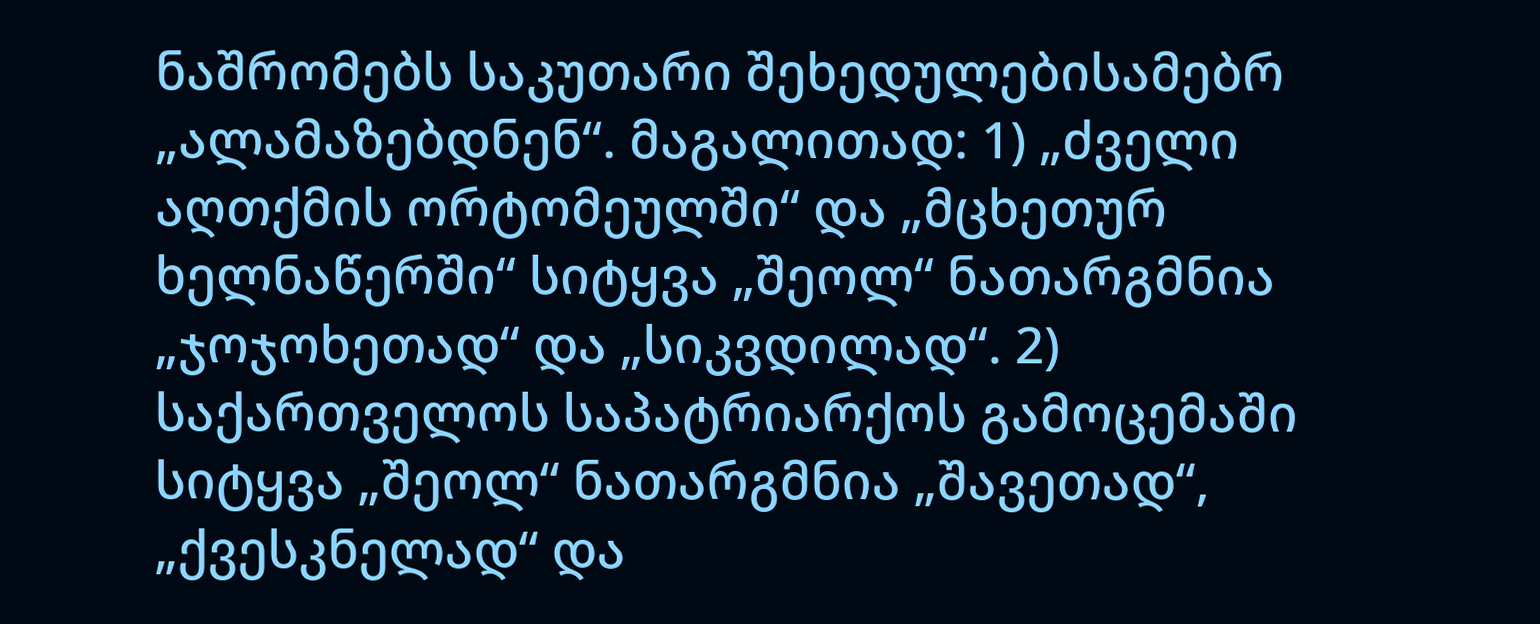ნაშრომებს საკუთარი შეხედულებისამებრ „ალამაზებდნენ“. მაგალითად: 1) „ძველი აღთქმის ორტომეულში“ და „მცხეთურ ხელნაწერში“ სიტყვა „შეოლ“ ნათარგმნია „ჯოჯოხეთად“ და „სიკვდილად“. 2) საქართველოს საპატრიარქოს გამოცემაში სიტყვა „შეოლ“ ნათარგმნია „შავეთად“, „ქვესკნელად“ და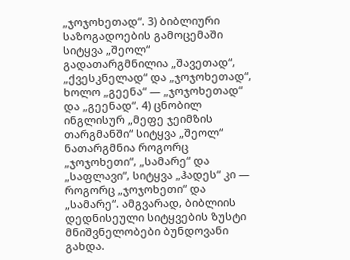„ჯოჯოხეთად“. 3) ბიბლიური საზოგადოების გამოცემაში სიტყვა „შეოლ“ გადათარგმნილია „შავეთად“, „ქვესკნელად“ და „ჯოჯოხეთად“, ხოლო „გეენა“ — „ჯოჯოხეთად“ და „გეენად“. 4) ცნობილ ინგლისურ „მეფე ჯეიმზის თარგმანში“ სიტყვა „შეოლ“ ნათარგმნია როგორც „ჯოჯოხეთი“, „სამარე“ და „საფლავი“, სიტყვა „ჰადეს“ კი — როგორც „ჯოჯოხეთი“ და „სამარე“. ამგვარად, ბიბლიის დედნისეული სიტყვების ზუსტი მნიშვნელობები ბუნდოვანი გახდა.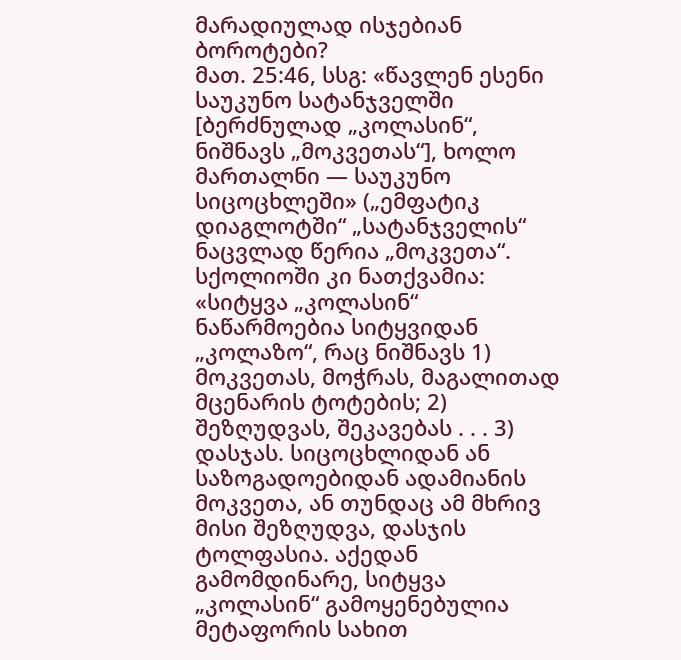მარადიულად ისჯებიან ბოროტები?
მათ. 25:46, სსგ: «წავლენ ესენი საუკუნო სატანჯველში [ბერძნულად „კოლასინ“, ნიშნავს „მოკვეთას“], ხოლო მართალნი — საუკუნო სიცოცხლეში» („ემფატიკ დიაგლოტში“ „სატანჯველის“ ნაცვლად წერია „მოკვეთა“. სქოლიოში კი ნათქვამია: «სიტყვა „კოლასინ“ ნაწარმოებია სიტყვიდან „კოლაზო“, რაც ნიშნავს 1) მოკვეთას, მოჭრას, მაგალითად მცენარის ტოტების; 2) შეზღუდვას, შეკავებას . . . 3) დასჯას. სიცოცხლიდან ან საზოგადოებიდან ადამიანის მოკვეთა, ან თუნდაც ამ მხრივ მისი შეზღუდვა, დასჯის ტოლფასია. აქედან გამომდინარე, სიტყვა „კოლასინ“ გამოყენებულია მეტაფორის სახით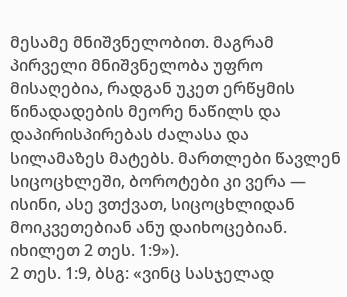მესამე მნიშვნელობით. მაგრამ პირველი მნიშვნელობა უფრო მისაღებია, რადგან უკეთ ერწყმის წინადადების მეორე ნაწილს და დაპირისპირებას ძალასა და სილამაზეს მატებს. მართლები წავლენ სიცოცხლეში, ბოროტები კი ვერა — ისინი, ასე ვთქვათ, სიცოცხლიდან მოიკვეთებიან ანუ დაიხოცებიან. იხილეთ 2 თეს. 1:9»).
2 თეს. 1:9, ბსგ: «ვინც სასჯელად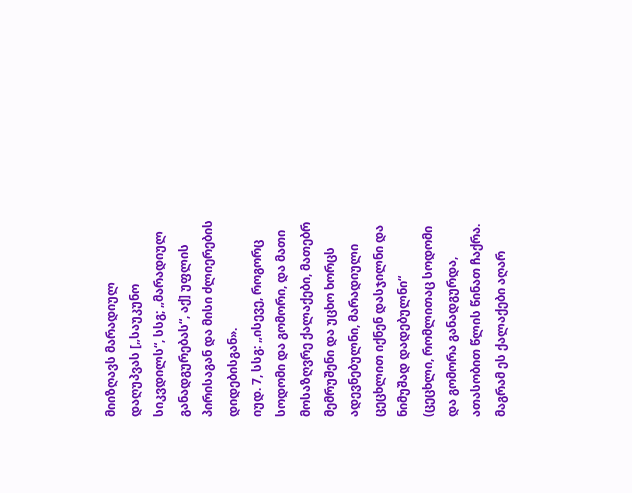მიიზღავს მარადიულ დაღუპვას [„საუკუნო სიკვდილს“, სსგ; „მარადიულ განადგურებას“, აქ] უფლის პირისაგან და მისი ძლიერების დიდებისგან».
იუდ. 7, სსგ: „ისევე, როგორც სოდომი და გომორი, და მათი მოსაზღვრე ქალაქები, მათებრ მემრუშენი და უცხო ხორცს ადევნებულნი, მარადიული ცეცხლით იქნენ დასჯილნი და ნიმუშად დადებულნი“ (ცეცხლი, რომლითაც სოდომი და გომორა განადგურდა, ათასობით წლის წინათ ჩაქრა. მაგრამ ეს ქალაქები აღარ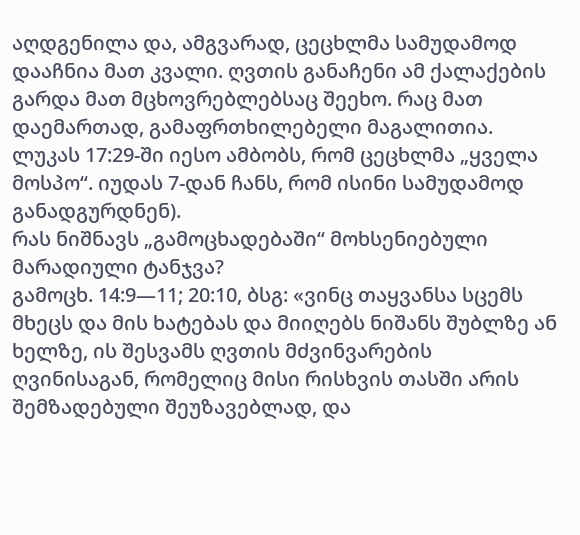აღდგენილა და, ამგვარად, ცეცხლმა სამუდამოდ დააჩნია მათ კვალი. ღვთის განაჩენი ამ ქალაქების გარდა მათ მცხოვრებლებსაც შეეხო. რაც მათ დაემართად, გამაფრთხილებელი მაგალითია. ლუკას 17:29-ში იესო ამბობს, რომ ცეცხლმა „ყველა მოსპო“. იუდას 7-დან ჩანს, რომ ისინი სამუდამოდ განადგურდნენ).
რას ნიშნავს „გამოცხადებაში“ მოხსენიებული მარადიული ტანჯვა?
გამოცხ. 14:9—11; 20:10, ბსგ: «ვინც თაყვანსა სცემს მხეცს და მის ხატებას და მიიღებს ნიშანს შუბლზე ან ხელზე, ის შესვამს ღვთის მძვინვარების ღვინისაგან, რომელიც მისი რისხვის თასში არის შემზადებული შეუზავებლად, და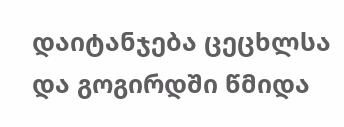დაიტანჯება ცეცხლსა და გოგირდში წმიდა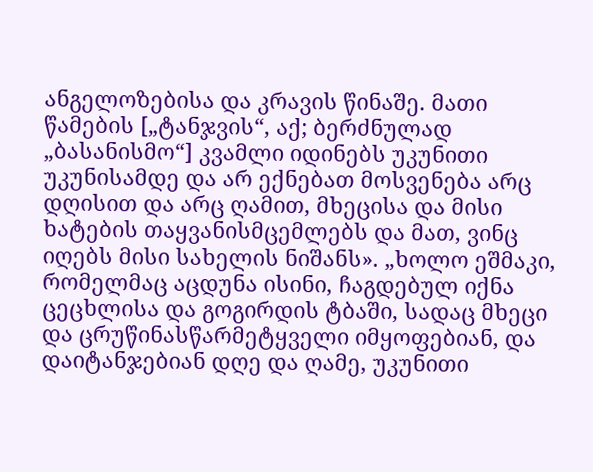ანგელოზებისა და კრავის წინაშე. მათი წამების [„ტანჯვის“, აქ; ბერძნულად „ბასანისმო“] კვამლი იდინებს უკუნითი უკუნისამდე და არ ექნებათ მოსვენება არც დღისით და არც ღამით, მხეცისა და მისი ხატების თაყვანისმცემლებს და მათ, ვინც იღებს მისი სახელის ნიშანს». „ხოლო ეშმაკი, რომელმაც აცდუნა ისინი, ჩაგდებულ იქნა ცეცხლისა და გოგირდის ტბაში, სადაც მხეცი და ცრუწინასწარმეტყველი იმყოფებიან, და დაიტანჯებიან დღე და ღამე, უკუნითი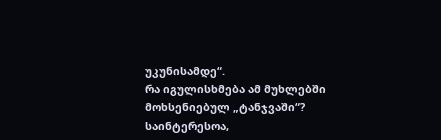უკუნისამდე“.
რა იგულისხმება ამ მუხლებში მოხსენიებულ „ტანჯვაში“? საინტერესოა,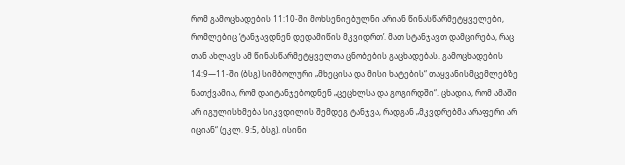რომ გამოცხადების 11:10-ში მოხსენიებულნი არიან წინასწარმეტყველები, რომლებიც ‘ტანჯავდნენ დედამიწის მკვიდრთ’. მათ სტანჯავთ დამცირება, რაც თან ახლავს ამ წინასწარმეტყველთა ცნობების გაცხადებას. გამოცხადების 14:9—11-ში (ბსგ) სიმბოლური „მხეცისა და მისი ხატების“ თაყვანისმცემლებზე ნათქვამია, რომ დაიტანჯებოდნენ „ცეცხლსა და გოგირდში“. ცხადია, რომ ამაში არ იგულისხმება სიკვდილის შემდეგ ტანჯვა, რადგან „მკვდრებმა არაფერი არ იციან“ (ეკლ. 9:5, ბსგ). ისინი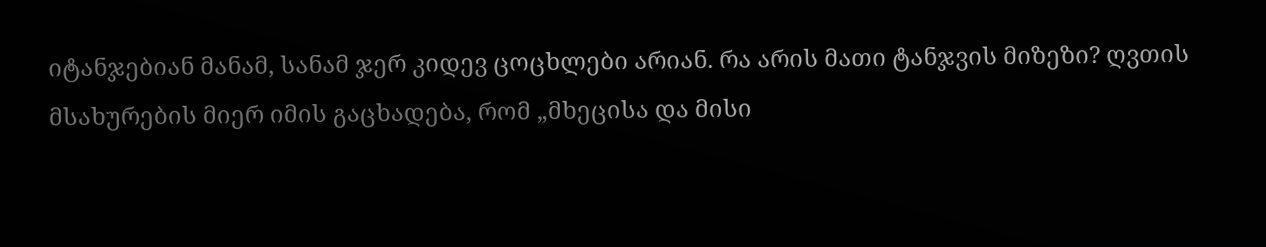იტანჯებიან მანამ, სანამ ჯერ კიდევ ცოცხლები არიან. რა არის მათი ტანჯვის მიზეზი? ღვთის მსახურების მიერ იმის გაცხადება, რომ „მხეცისა და მისი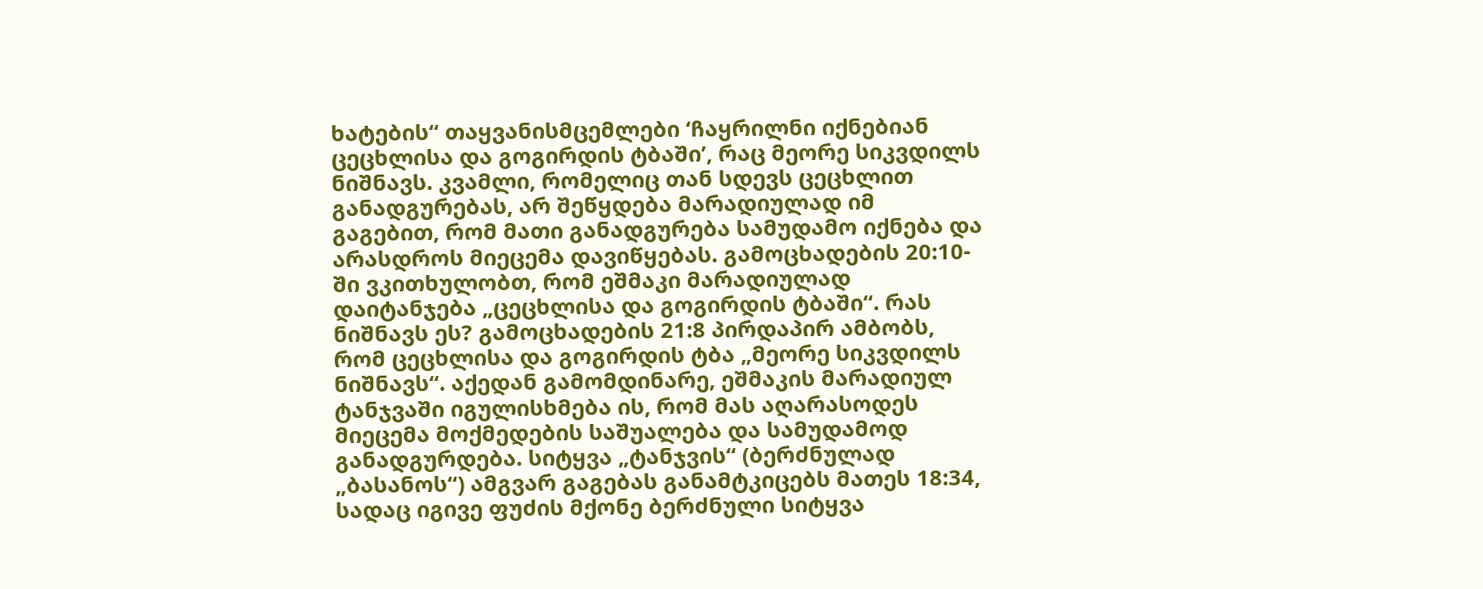ხატების“ თაყვანისმცემლები ‘ჩაყრილნი იქნებიან ცეცხლისა და გოგირდის ტბაში’, რაც მეორე სიკვდილს ნიშნავს. კვამლი, რომელიც თან სდევს ცეცხლით განადგურებას, არ შეწყდება მარადიულად იმ გაგებით, რომ მათი განადგურება სამუდამო იქნება და არასდროს მიეცემა დავიწყებას. გამოცხადების 20:10-ში ვკითხულობთ, რომ ეშმაკი მარადიულად დაიტანჯება „ცეცხლისა და გოგირდის ტბაში“. რას ნიშნავს ეს? გამოცხადების 21:8 პირდაპირ ამბობს, რომ ცეცხლისა და გოგირდის ტბა „მეორე სიკვდილს ნიშნავს“. აქედან გამომდინარე, ეშმაკის მარადიულ ტანჯვაში იგულისხმება ის, რომ მას აღარასოდეს მიეცემა მოქმედების საშუალება და სამუდამოდ განადგურდება. სიტყვა „ტანჯვის“ (ბერძნულად „ბასანოს“) ამგვარ გაგებას განამტკიცებს მათეს 18:34, სადაც იგივე ფუძის მქონე ბერძნული სიტყვა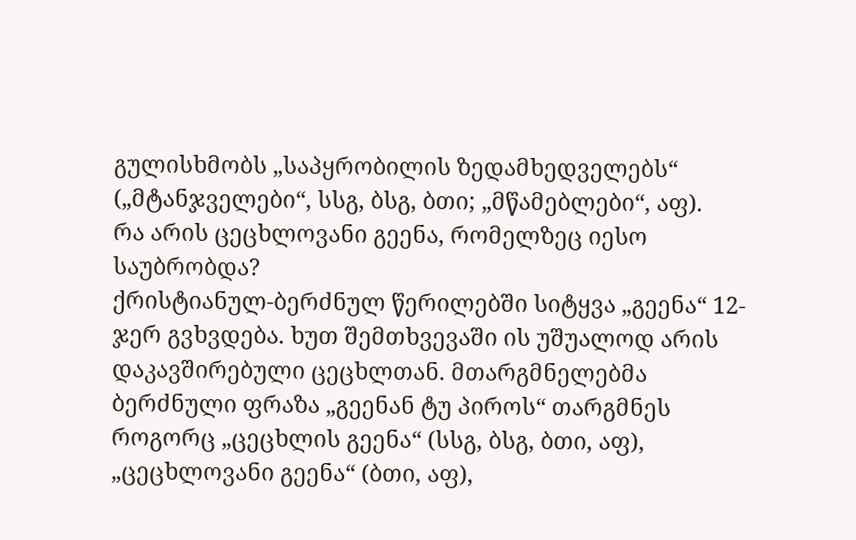გულისხმობს „საპყრობილის ზედამხედველებს“ („მტანჯველები“, სსგ, ბსგ, ბთი; „მწამებლები“, აფ).
რა არის ცეცხლოვანი გეენა, რომელზეც იესო საუბრობდა?
ქრისტიანულ-ბერძნულ წერილებში სიტყვა „გეენა“ 12-ჯერ გვხვდება. ხუთ შემთხვევაში ის უშუალოდ არის დაკავშირებული ცეცხლთან. მთარგმნელებმა ბერძნული ფრაზა „გეენან ტუ პიროს“ თარგმნეს როგორც „ცეცხლის გეენა“ (სსგ, ბსგ, ბთი, აფ), „ცეცხლოვანი გეენა“ (ბთი, აფ),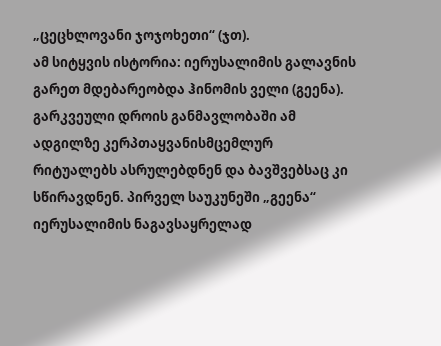„ცეცხლოვანი ჯოჯოხეთი“ (ჯთ).
ამ სიტყვის ისტორია: იერუსალიმის გალავნის გარეთ მდებარეობდა ჰინომის ველი (გეენა). გარკვეული დროის განმავლობაში ამ ადგილზე კერპთაყვანისმცემლურ რიტუალებს ასრულებდნენ და ბავშვებსაც კი სწირავდნენ. პირველ საუკუნეში „გეენა“ იერუსალიმის ნაგავსაყრელად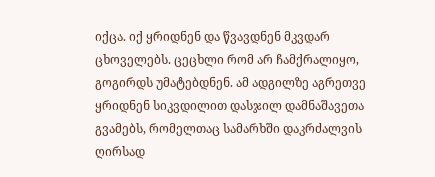იქცა. იქ ყრიდნენ და წვავდნენ მკვდარ ცხოველებს. ცეცხლი რომ არ ჩამქრალიყო, გოგირდს უმატებდნენ. ამ ადგილზე აგრეთვე ყრიდნენ სიკვდილით დასჯილ დამნაშავეთა გვამებს, რომელთაც სამარხში დაკრძალვის ღირსად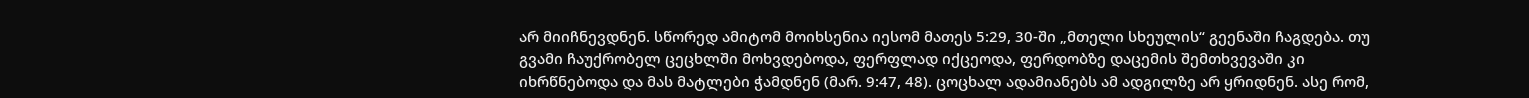არ მიიჩნევდნენ. სწორედ ამიტომ მოიხსენია იესომ მათეს 5:29, 30-ში „მთელი სხეულის“ გეენაში ჩაგდება. თუ გვამი ჩაუქრობელ ცეცხლში მოხვდებოდა, ფერფლად იქცეოდა, ფერდობზე დაცემის შემთხვევაში კი იხრწნებოდა და მას მატლები ჭამდნენ (მარ. 9:47, 48). ცოცხალ ადამიანებს ამ ადგილზე არ ყრიდნენ. ასე რომ,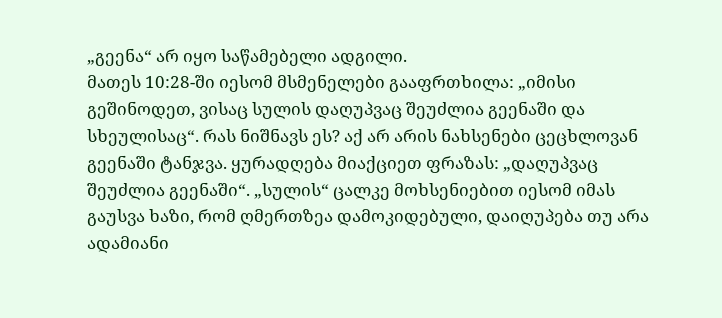„გეენა“ არ იყო საწამებელი ადგილი.
მათეს 10:28-ში იესომ მსმენელები გააფრთხილა: „იმისი გეშინოდეთ, ვისაც სულის დაღუპვაც შეუძლია გეენაში და სხეულისაც“. რას ნიშნავს ეს? აქ არ არის ნახსენები ცეცხლოვან გეენაში ტანჯვა. ყურადღება მიაქციეთ ფრაზას: „დაღუპვაც შეუძლია გეენაში“. „სულის“ ცალკე მოხსენიებით იესომ იმას გაუსვა ხაზი, რომ ღმერთზეა დამოკიდებული, დაიღუპება თუ არა ადამიანი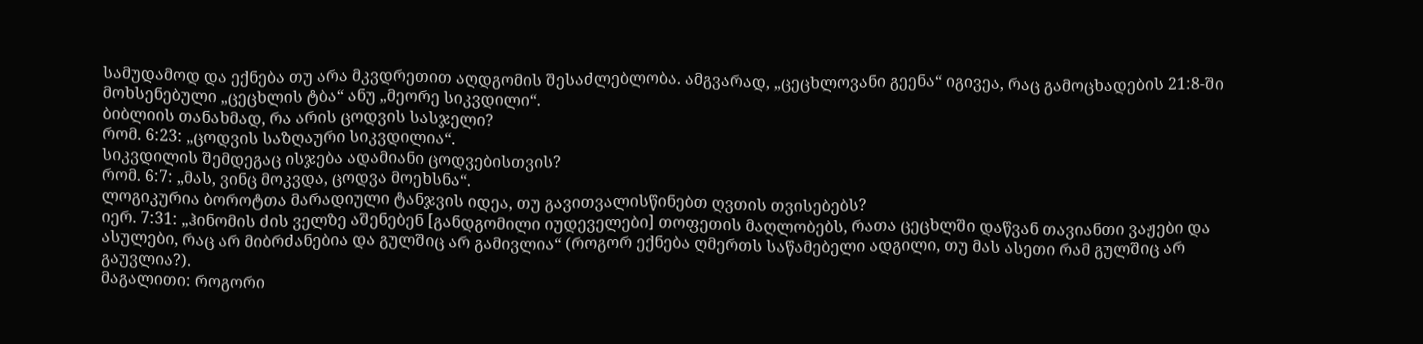სამუდამოდ და ექნება თუ არა მკვდრეთით აღდგომის შესაძლებლობა. ამგვარად, „ცეცხლოვანი გეენა“ იგივეა, რაც გამოცხადების 21:8-ში მოხსენებული „ცეცხლის ტბა“ ანუ „მეორე სიკვდილი“.
ბიბლიის თანახმად, რა არის ცოდვის სასჯელი?
რომ. 6:23: „ცოდვის საზღაური სიკვდილია“.
სიკვდილის შემდეგაც ისჯება ადამიანი ცოდვებისთვის?
რომ. 6:7: „მას, ვინც მოკვდა, ცოდვა მოეხსნა“.
ლოგიკურია ბოროტთა მარადიული ტანჯვის იდეა, თუ გავითვალისწინებთ ღვთის თვისებებს?
იერ. 7:31: „ჰინომის ძის ველზე აშენებენ [განდგომილი იუდეველები] თოფეთის მაღლობებს, რათა ცეცხლში დაწვან თავიანთი ვაჟები და ასულები, რაც არ მიბრძანებია და გულშიც არ გამივლია“ (როგორ ექნება ღმერთს საწამებელი ადგილი, თუ მას ასეთი რამ გულშიც არ გაუვლია?).
მაგალითი: როგორი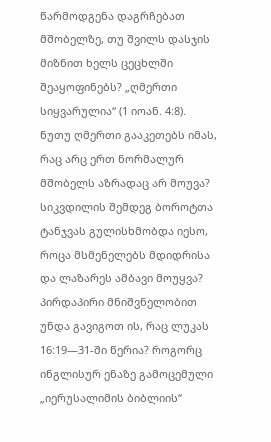წარმოდგენა დაგრჩებათ მშობელზე, თუ შვილს დასჯის მიზნით ხელს ცეცხლში შეაყოფინებს? „ღმერთი სიყვარულია“ (1 იოან. 4:8). ნუთუ ღმერთი გააკეთებს იმას, რაც არც ერთ ნორმალურ მშობელს აზრადაც არ მოუვა?
სიკვდილის შემდეგ ბოროტთა ტანჯვას გულისხმობდა იესო, როცა მსმენელებს მდიდრისა და ლაზარეს ამბავი მოუყვა?
პირდაპირი მნიშვნელობით უნდა გავიგოთ ის, რაც ლუკას 16:19—31-ში წერია? როგორც ინგლისურ ენაზე გამოცემული „იერუსალიმის ბიბლიის“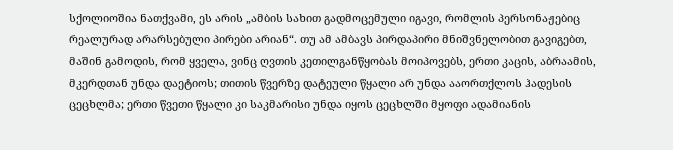სქოლიოშია ნათქვამი, ეს არის „ამბის სახით გადმოცემული იგავი, რომლის პერსონაჟებიც რეალურად არარსებული პირები არიან“. თუ ამ ამბავს პირდაპირი მნიშვნელობით გავიგებთ, მაშინ გამოდის, რომ ყველა, ვინც ღვთის კეთილგანწყობას მოიპოვებს, ერთი კაცის, აბრაამის, მკერდთან უნდა დაეტიოს; თითის წვერზე დატეული წყალი არ უნდა ააორთქლოს ჰადესის ცეცხლმა; ერთი წვეთი წყალი კი საკმარისი უნდა იყოს ცეცხლში მყოფი ადამიანის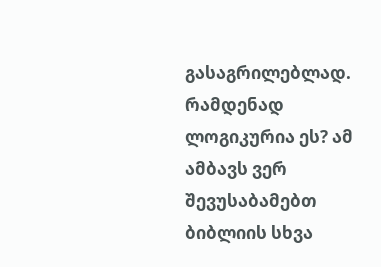გასაგრილებლად. რამდენად ლოგიკურია ეს? ამ ამბავს ვერ შევუსაბამებთ ბიბლიის სხვა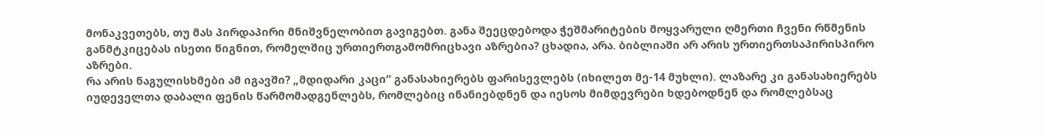მონაკვეთებს, თუ მას პირდაპირი მნიშვნელობით გავიგებთ. განა შეეცდებოდა ჭეშმარიტების მოყვარული ღმერთი ჩვენი რწმენის განმტკიცებას ისეთი წიგნით, რომელშიც ურთიერთგამომრიცხავი აზრებია? ცხადია, არა. ბიბლიაში არ არის ურთიერთსაპირისპირო აზრები.
რა არის ნაგულისხმები ამ იგავში? „მდიდარი კაცი“ განასახიერებს ფარისევლებს (იხილეთ მე-14 მუხლი). ლაზარე კი განასახიერებს იუდეველთა დაბალი ფენის წარმომადგენლებს, რომლებიც ინანიებდნენ და იესოს მიმდევრები ხდებოდნენ და რომლებსაც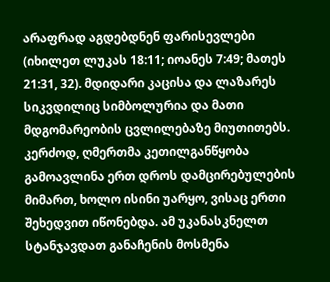არაფრად აგდებდნენ ფარისევლები (იხილეთ ლუკას 18:11; იოანეს 7:49; მათეს 21:31, 32). მდიდარი კაცისა და ლაზარეს სიკვდილიც სიმბოლურია და მათი მდგომარეობის ცვლილებაზე მიუთითებს. კერძოდ, ღმერთმა კეთილგანწყობა გამოავლინა ერთ დროს დამცირებულების მიმართ, ხოლო ისინი უარყო, ვისაც ერთი შეხედვით იწონებდა. ამ უკანასკნელთ სტანჯავდათ განაჩენის მოსმენა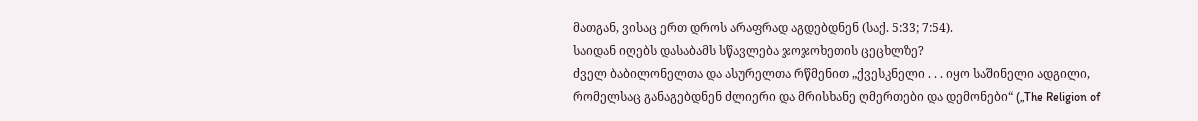მათგან, ვისაც ერთ დროს არაფრად აგდებდნენ (საქ. 5:33; 7:54).
საიდან იღებს დასაბამს სწავლება ჯოჯოხეთის ცეცხლზე?
ძველ ბაბილონელთა და ასურელთა რწმენით „ქვესკნელი . . . იყო საშინელი ადგილი, რომელსაც განაგებდნენ ძლიერი და მრისხანე ღმერთები და დემონები“ („The Religion of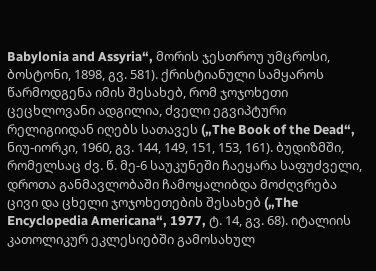Babylonia and Assyria“, მორის ჯესთროუ უმცროსი, ბოსტონი, 1898, გვ. 581). ქრისტიანული სამყაროს წარმოდგენა იმის შესახებ, რომ ჯოჯოხეთი ცეცხლოვანი ადგილია, ძველი ეგვიპტური რელიგიიდან იღებს სათავეს („The Book of the Dead“, ნიუ-იორკი, 1960, გვ. 144, 149, 151, 153, 161). ბუდიზმში, რომელსაც ძვ. წ. მე-6 საუკუნეში ჩაეყარა საფუძველი, დროთა განმავლობაში ჩამოყალიბდა მოძღვრება ცივი და ცხელი ჯოჯოხეთების შესახებ („The Encyclopedia Americana“, 1977, ტ. 14, გვ. 68). იტალიის კათოლიკურ ეკლესიებში გამოსახულ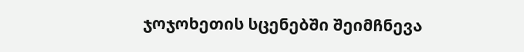ჯოჯოხეთის სცენებში შეიმჩნევა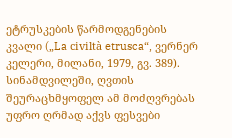ეტრუსკების წარმოდგენების კვალი („La civiltà etrusca“, ვერნერ კელერი, მილანი, 1979, გვ. 389).
სინამდვილეში, ღვთის შეურაცხმყოფელ ამ მოძღვრებას უფრო ღრმად აქვს ფესვები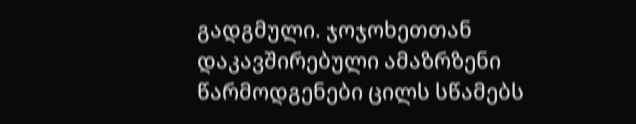გადგმული. ჯოჯოხეთთან დაკავშირებული ამაზრზენი წარმოდგენები ცილს სწამებს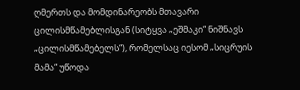ღმერთს და მომდინარეობს მთავარი ცილისმწამებლისგან (სიტყვა „ეშმაკი“ ნიშნავს „ცილისმწამებელს“), რომელსაც იესომ „სიცრუის მამა“ უწოდა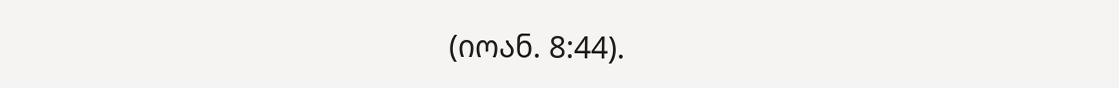(იოან. 8:44).